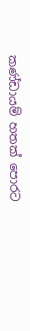කණ්ඩායම් හතක් පොරට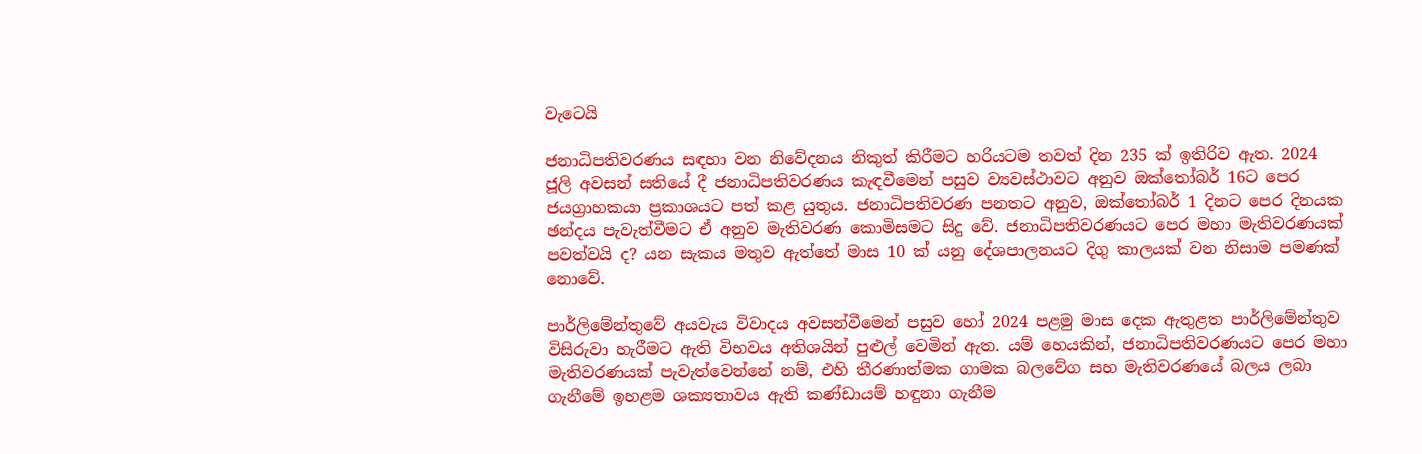වැටෙයි

ජනාධිපතිවරණය සඳහා වන නිවේදනය නිකුත් කිරීමට හරියටම තවත් දින 235 ක් ඉතිරිව ඇත. 2024 ජූලි අවසන් සතියේ දී ජනාධිපතිවරණය කැඳවීමෙන් පසුව ව්‍යවස්ථාවට අනුව ඔක්තෝබර් 16ට පෙර ජයග්‍රාහකයා ප්‍රකාශයට පත් කළ යුතුය. ජනාධිපතිවරණ පනතට අනුව, ඔක්තෝබර් 1 දිනට පෙර දිනයක ඡන්දය පැවැත්වීමට ඒ අනුව මැතිවරණ කොමිසමට සිදු වේ. ජනාධිපතිවරණයට පෙර මහා මැතිවරණයක් පවත්වයි ද? යන සැකය මතුව ඇත්තේ මාස 10 ක් යනු දේශපාලනයට දිගු කාලයක් වන නිසාම පමණක් නොවේ.

පාර්ලිමේන්තුවේ අයවැය විවාදය අවසන්වීමෙන් පසුව හෝ 2024 පළමු මාස දෙක ඇතුළත පාර්ලිමේන්තුව විසිරුවා හැරීමට ඇති විභවය අතිශයින් පුළුල් වෙමින් ඇත. යම් හෙයකින්, ජනාධිපතිවරණයට පෙර මහා මැතිවරණයක් පැවැත්වෙන්නේ නම්, එහි තීරණාත්මක ගාමක බලවේග සහ මැතිවරණයේ බලය ලබා ගැනීමේ ඉහළම ශක්‍යතාවය ඇති කණ්ඩායම් හඳුනා ගැනීම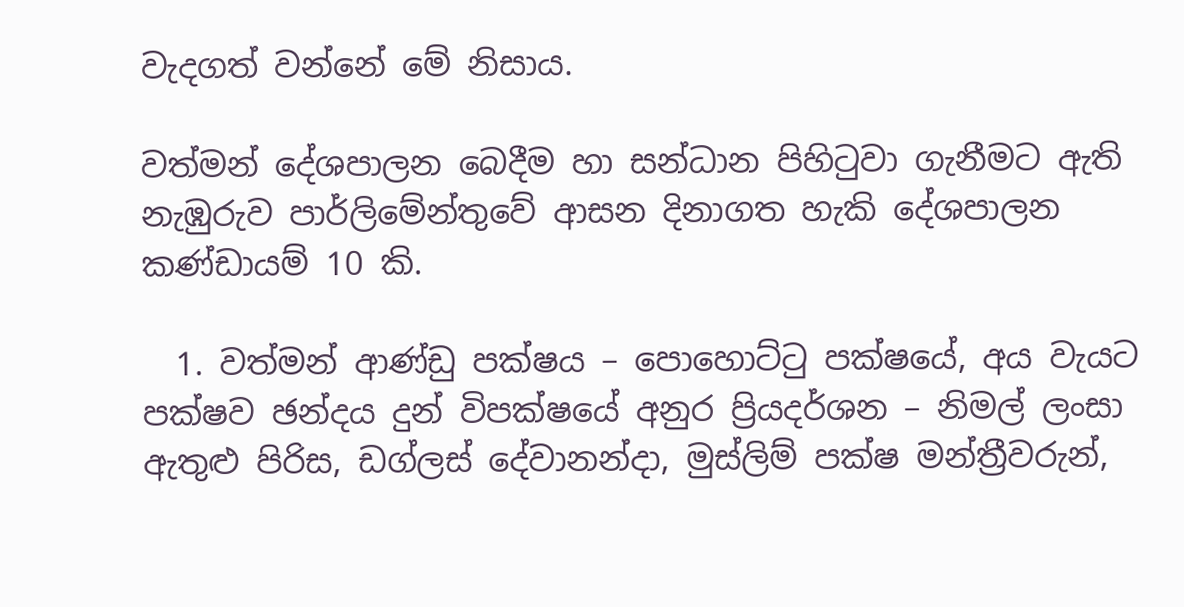වැදගත් වන්නේ මේ නිසාය.

වත්මන් දේශපාලන බෙදීම හා සන්ධාන පිහිටුවා ගැනීමට ඇති නැඹුරුව පාර්ලිමේන්තුවේ ආසන දිනාගත හැකි දේශපාලන කණ්ඩායම් 10 කි.

  1. වත්මන් ආණ්ඩු පක්ෂය – පොහොට්ටු පක්ෂයේ, අය වැයට පක්ෂව ඡන්දය දුන් විපක්ෂයේ අනුර ප්‍රියදර්ශන – නිමල් ලංසා ඇතුළු පිරිස, ඩග්ලස් දේවානන්දා, මුස්ලිම් පක්ෂ මන්ත්‍රීවරුන්,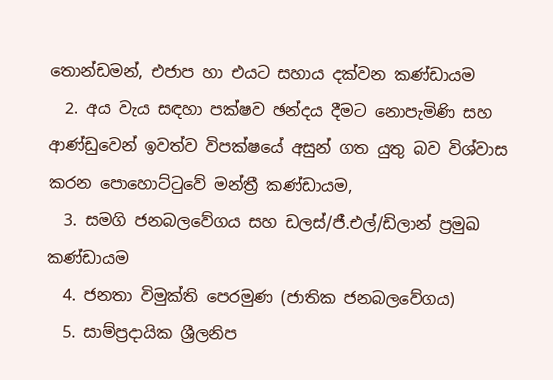තොන්ඩමන්, එජාප හා එයට සහාය දක්වන කණ්ඩායම
  2. අය වැය සඳහා පක්ෂව ඡන්දය දීමට නොපැමිණි සහ ආණ්ඩුවෙන් ඉවත්ව විපක්ෂයේ අසුන් ගත යුතු බව විශ්වාස කරන පොහොට්ටුවේ මන්ත්‍රී කණ්ඩායම,
  3. සමගි ජනබලවේගය සහ ඩලස්/ජී.එල්/ඩිලාන් ප්‍රමුඛ කණ්ඩායම
  4. ජනතා විමුක්ති පෙරමුණ (ජාතික ජනබලවේගය)
  5. සාම්ප්‍රදායික ශ්‍රීලනිප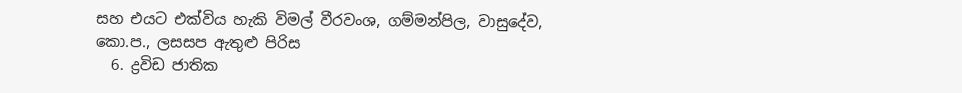සහ එයට එක්විය හැකි විමල් වීරවංශ, ගම්මන්පිල, වාසුදේව, කො.ප., ලසසප ඇතුළු පිරිස
  6. ද්‍රවිඩ ජාතික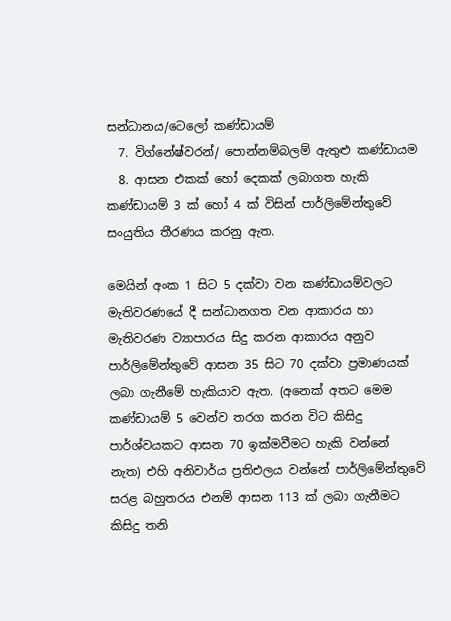සන්ධානය/ටෙලෝ කණ්ඩායම්
  7. විග්නේෂ්වරන්/ පොන්නම්බලම් ඇතුළු කණ්ඩායම
  8. ආසන එකක් හෝ දෙකක් ලබාගත හැකි කණ්ඩායම් 3 ක් හෝ 4 ක් විසින් පාර්ලිමේන්තුවේ සංයුතිය තීරණය කරනු ඇත.

මෙයින් අංක 1 සිට 5 දක්වා වන කණ්ඩායම්වලට මැතිවරණයේ දී සන්ධානගත වන ආකාරය හා මැතිවරණ ව්‍යාපාරය සිදු කරන ආකාරය අනුව පාර්ලිමේන්තුවේ ආසන 35 සිට 70 දක්වා ප්‍රමාණයක් ලබා ගැනීමේ හැකියාව ඇත. (අනෙක් අතට මෙම කණ්ඩායම් 5 වෙන්ව තරග කරන විට කිසිදු පාර්ශ්වයකට ආසන 70 ඉක්මවීමට හැකි වන්නේ නැත) එහි අනිවාර්ය ප්‍රතිඑලය වන්නේ පාර්ලිමේන්තුවේ සරළ බහුතරය එනම් ආසන 113 ක් ලබා ගැනීමට කිසිදු තනි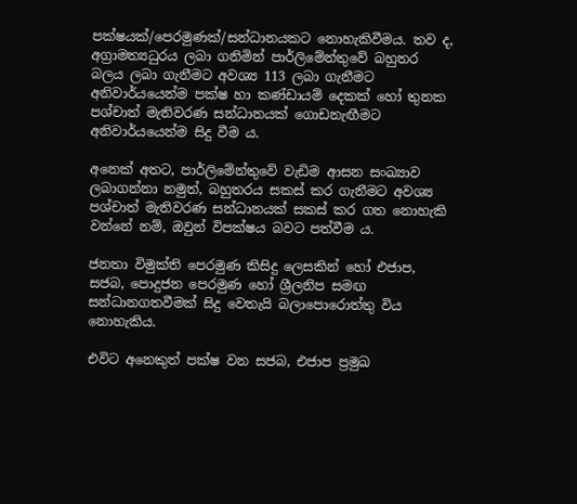පක්ෂයක්/පෙරමුණක්/සන්ධානයකට නොහැකිවීමය. තව ද, අග්‍රාමත්‍යධුරය ලබා ගනිමින් පාර්ලිමේන්තුවේ බහුතර බලය ලබා ගැනීමට අවශ්‍ය 113 ලබා ගැනීමට අනිවාර්යයෙන්ම පක්ෂ හා කණ්ඩායම් දෙකක් හෝ තුනක පශ්චාත් මැතිවරණ සන්ධානයක් ගොඩනැඟීමට අනිවාර්යයෙන්ම සිදු වීම ය.

අනෙක් අතට, පාර්ලිමේන්තුවේ වැඩිම ආසන සංඛ්‍යාව ලබාගන්නා නමුත්, බහුතරය සකස් කර ගැනීමට අවශ්‍ය පශ්චාත් මැතිවරණ සන්ධානයක් සකස් කර ගත නොහැකි වන්නේ නම්, ඔවුන් විපක්ෂය බවට පත්වීම ය.

ජනතා විමුක්ති පෙරමුණ කිසිදු ලෙසකින් හෝ එජාප, සජබ, පොදුජන පෙරමුණ හෝ ශ්‍රීලනිප සමඟ සන්ධානගතවීමක් සිදු වෙතැයි බලාපොරොත්තු විය නොහැකිය.

එවිට අනෙකුත් පක්ෂ වන සජබ, එජාප ප්‍රමුඛ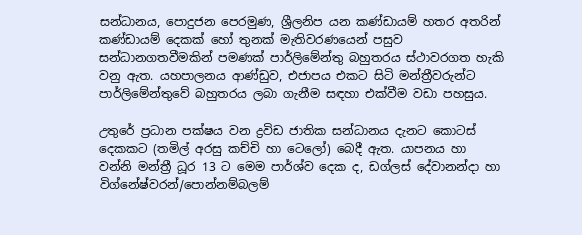සන්ධානය, පොදුජන පෙරමුණ, ශ්‍රීලනිප යන කණ්ඩායම් හතර අතරින් කණ්ඩායම් දෙකක් හෝ තුනක් මැතිවරණයෙන් පසුව සන්ධානගතවීමකින් පමණක් පාර්ලිමේන්තු බහුතරය ස්ථාවරගත හැකි වනු ඇත. යහපාලනය ආණ්ඩුව, එජාපය එකට සිටි මන්ත්‍රීවරුන්ට පාර්ලිමේන්තුවේ බහුතරය ලබා ගැනීම සඳහා එක්වීම වඩා පහසුය.

උතුරේ ප්‍රධාන පක්ෂය වන ද්‍රවිඩ ජාතික සන්ධානය දැනට කොටස් දෙකකට (තමිල් අරසු කච්චි හා ටෙලෝ) බෙදී ඇත. යාපනය හා වන්නි මන්ත්‍රී ධූර 13 ට මෙම පාර්ශ්ව දෙක ද, ඩග්ලස් දේවානන්දා හා විග්නේෂ්වරන්/පොන්නම්බලම්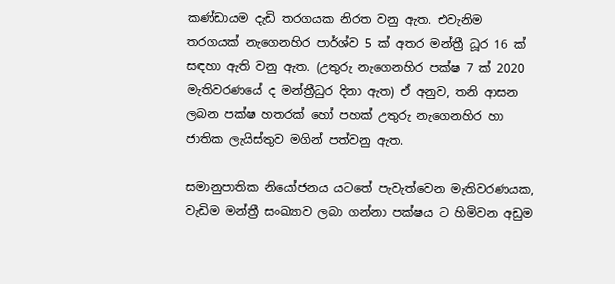කණ්ඩායම දැඩි තරගයක නිරත වනු ඇත. එවැනිම තරගයක් නැගෙනහිර පාර්ශ්ව 5 ක් අතර මන්ත්‍රී ධූර 16 ක් සඳහා ඇති වනු ඇත. (උතුරු නැගෙනහිර පක්ෂ 7 ක් 2020 මැතිවරණයේ ද මන්ත්‍රීධුර දිනා ඇත) ඒ අනුව, තනි ආසන ලබන පක්ෂ හතරක් හෝ පහක් උතුරු නැගෙනහිර හා ජාතික ලැයිස්තුව මගින් පත්වනු ඇත.

සමානුපාතික නියෝජනය යටතේ පැවැත්වෙන මැතිවරණයක, වැඩිම මන්ත්‍රී සංඛ්‍යාව ලබා ගන්නා පක්ෂය ට හිමිවන අඩුම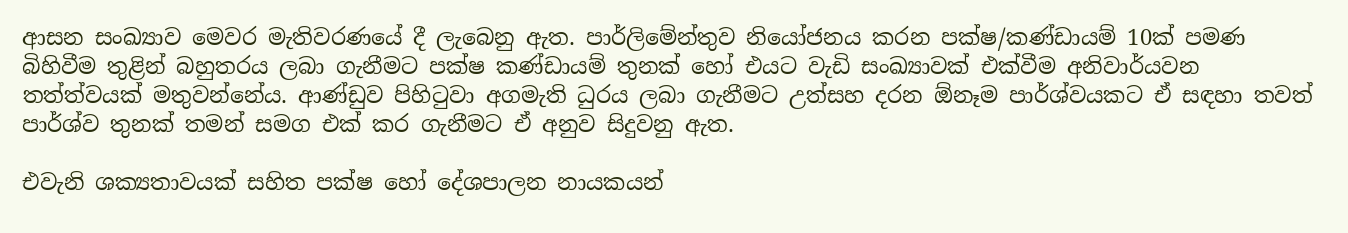ආසන සංඛ්‍යාව මෙවර මැතිවරණයේ දී ලැබෙනු ඇත. පාර්ලිමේන්තුව නියෝජනය කරන පක්ෂ/කණ්ඩායම් 10ක් පමණ බිහිවීම තුළින් බහුතරය ලබා ගැනීමට පක්ෂ කණ්ඩායම් තුනක් හෝ එයට වැඩි සංඛ්‍යාවක් එක්වීම අනිවාර්යවන තත්ත්වයක් මතුවන්නේය. ආණ්ඩුව පිහිටුවා අගමැති ධුරය ලබා ගැනීමට උත්සහ දරන ඕනෑම පාර්ශ්වයකට ඒ සඳහා තවත් පාර්ශ්ව තුනක් තමන් සමග එක් කර ගැනීමට ඒ අනුව සිදුවනු ඇත.

එවැනි ශක්‍යතාවයක් සහිත පක්ෂ හෝ දේශපාලන නායකයන්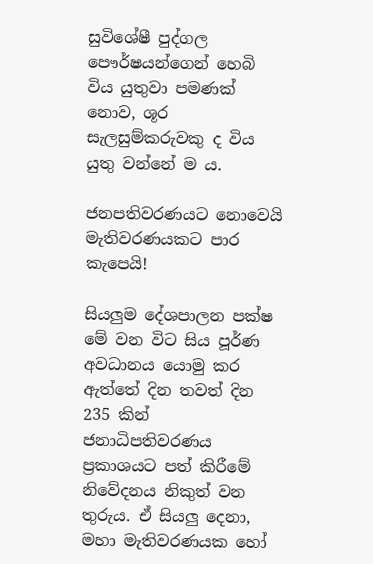සුවිශේෂී පුද්ගල පෞර්ෂයන්ගෙන් හෙබි විය යුතුවා පමණක් නොව, ශූර සැලසුම්කරුවකු ද විය යුතු වන්නේ ම ය.

ජනපතිවරණයට නොවෙයි මැතිවරණයකට පාර කැපෙයි!

සියලුම දේශපාලන පක්ෂ මේ වන විට සිය පූර්ණ අවධානය යොමු කර ඇත්තේ දින තවත් දින 235 කින් ජනාධිපතිවරණය ප්‍රකාශයට පත් කිරීමේ නිවේදනය නිකුත් වන තුරුය. ඒ සියලු දෙනා, මහා මැතිවරණයක හෝ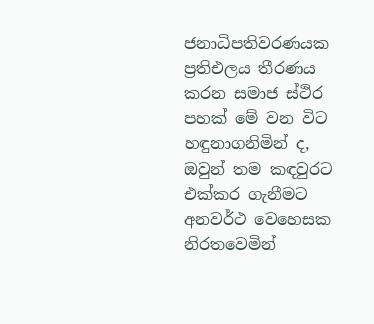ජනාධිපතිවරණයක ප්‍රතිඑලය තීරණය කරන සමාජ ස්ථිර පහක් මේ වන විට හඳුනාගනිමින් ද, ඔවුන් තම කඳවුරට එක්කර ගැනීමට අනවර්ථ වෙහෙසක නිරතවෙමින්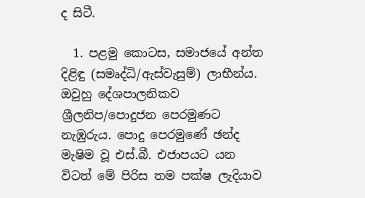ද සිටී.

  1. පළමු කොටස, සමාජයේ අන්ත දිළිඳු (සමෘද්ධි/ඇස්වැසුම්) ලාභීන්ය. ඔවුහු දේශපාලනිකව ශ්‍රීලනිප/පොදුජන පෙරමුණට නැඹුරුය. පොදු පෙරමුණේ ඡන්ද මැෂිම වූ එස්.බී. එජාපයට යන විටත් මේ පිරිස තම පක්ෂ ලැදියාව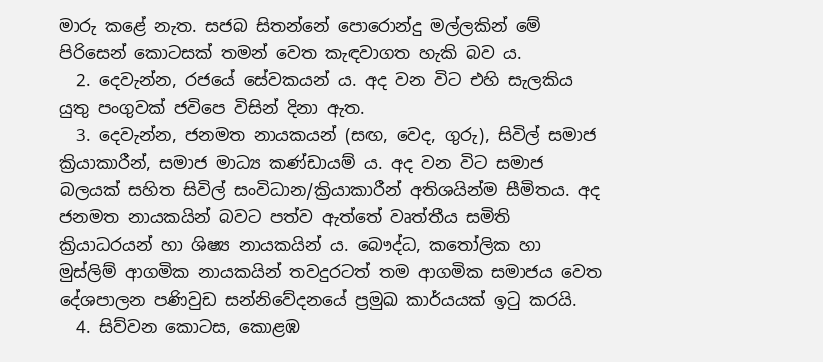මාරු කළේ නැත. සජබ සිතන්නේ පොරොන්දු මල්ලකින් මේ පිරිසෙන් කොටසක් තමන් වෙත කැඳවාගත හැකි බව ය.
  2. දෙවැන්න, රජයේ සේවකයන් ය. අද වන විට එහි සැලකිය යුතු පංගුවක් ජවිපෙ විසින් දිනා ඇත.
  3. දෙවැන්න, ජනමත නායකයන් (සඟ, වෙද, ගුරු), සිවිල් සමාජ ක්‍රියාකාරීන්, සමාජ මාධ්‍ය කණ්ඩායම් ය. අද වන විට සමාජ බලයක් සහිත සිවිල් සංවිධාන/ක්‍රියාකාරීන් අතිශයින්ම සීමිතය. අද ජනමත නායකයින් බවට පත්ව ඇත්තේ වෘත්තීය සමිති ක්‍රියාධරයන් හා ශිෂ්‍ය නායකයින් ය. බෞද්ධ, කතෝලික හා මුස්ලිම් ආගමික නායකයින් තවදුරටත් තම ආගමික සමාජය වෙත දේශපාලන පණිවුඩ සන්නිවේදනයේ ප්‍රමුඛ කාර්යයක් ඉටු කරයි.
  4. සිව්වන කොටස, කොළඹ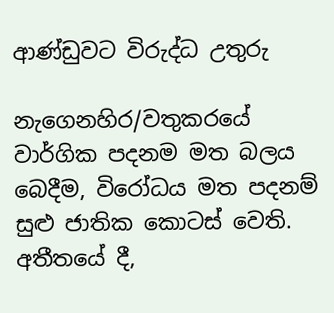ආණ්ඩුවට විරුද්ධ උතුරු

නැගෙනහිර/වතුකරයේ වාර්ගික පදනම මත බලය බෙදීම, විරෝධය මත පදනම් සුළු ජාතික කොටස් වෙති. අතීතයේ දී,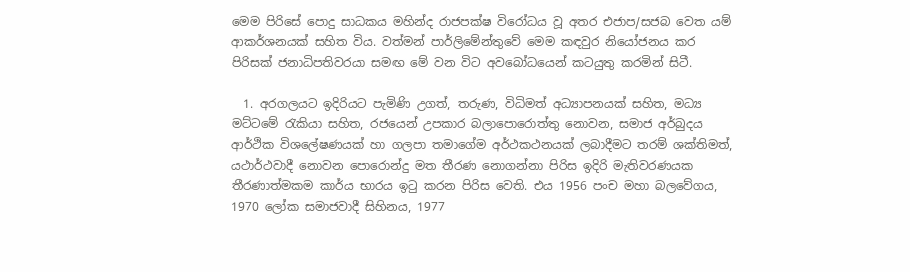මෙම පිරිසේ පොදු සාධකය මහින්ද රාජපක්ෂ විරෝධය වූ අතර එජාප/සජබ වෙත යම් ආකර්ශනයක් සහිත විය. වත්මන් පාර්ලිමේන්තුවේ මෙම කඳවුර නියෝජනය කර පිරිසක් ජනාධිපතිවරයා සමඟ මේ වන විට අවබෝධයෙන් කටයුතු කරමින් සිටී.

  1. අරගලයට ඉදිරියට පැමිණි උගත්, තරුණ, විධිමත් අධ්‍යාපනයක් සහිත, මධ්‍ය මට්ටමේ රැකියා සහිත, රජයෙන් උපකාර බලාපොරොත්තු නොවන, සමාජ අර්බුදය ආර්ථික විශලේෂණයක් හා ගලපා තමාගේම අර්ථකථනයක් ලබාදීමට තරම් ශක්තිමත්, යථාර්ථවාදී නොවන පොරොන්දු මත තීරණ නොගන්නා පිරිස ඉදිරි මැතිවරණයක තීරණාත්මකම කාර්ය භාරය ඉටු කරන පිරිස වෙති. එය 1956 පංච මහා බලවේගය, 1970 ලෝක සමාජවාදී සිහිනය, 1977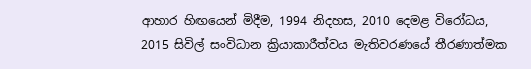ආහාර හිඟයෙන් මිදීම, 1994 නිදහස, 2010 දෙමළ විරෝධය, 2015 සිවිල් සංවිධාන ක්‍රියාකාරීත්වය මැතිවරණයේ තීරණාත්මක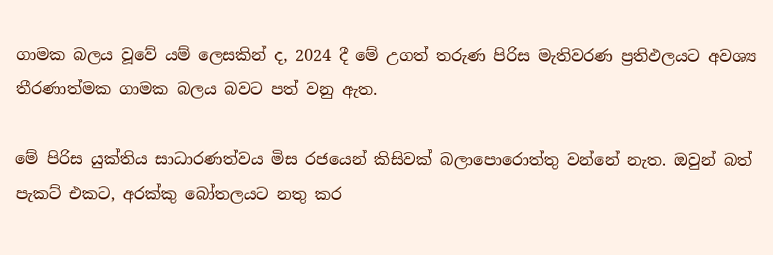ගාමක බලය වූවේ යම් ලෙසකින් ද, 2024 දී මේ උගත් තරුණ පිරිස මැතිවරණ ප්‍රතිඵලයට අවශ්‍ය තීරණාත්මක ගාමක බලය බවට පත් වනු ඇත.

මේ පිරිස යුක්තිය සාධාරණත්වය මිස රජයෙන් කිසිවක් බලාපොරොත්තු වන්නේ නැත. ඔවුන් බත් පැකට් එකට, අරක්කු බෝතලයට නතු කර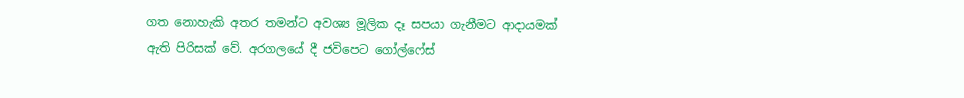ගත නොහැකි අතර තමන්ට අවශ්‍ය මූලික දෑ සපයා ගැනීමට ආදායමක් ඇති පිරිසක් වේ. අරගලයේ දී ජවිපෙට ගෝල්ෆේස්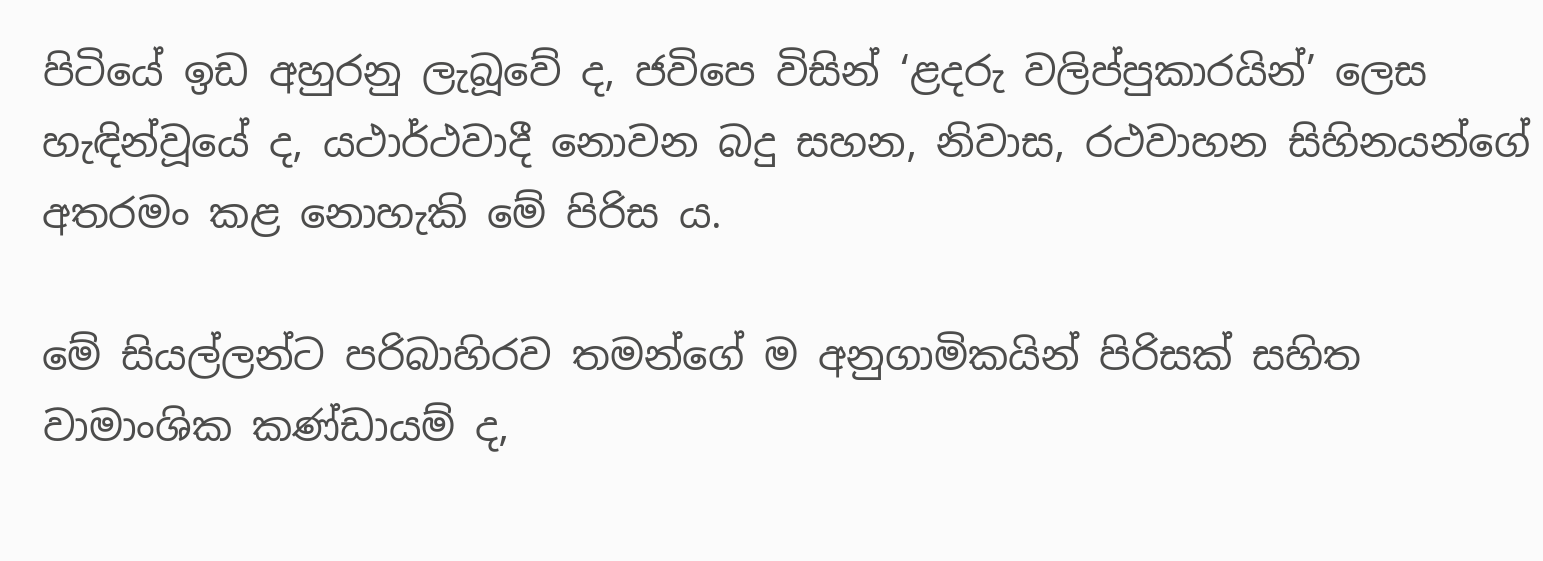පිටියේ ඉඩ අහුරනු ලැබූවේ ද, ජවිපෙ විසින් ‘ළදරු වලිප්පුකාරයින්’ ලෙස හැඳින්වූයේ ද, යථාර්ථවාදී නොවන බදු සහන, නිවාස, රථවාහන සිහිනයන්ගේ අතරමං කළ නොහැකි මේ පිරිස ය.

මේ සියල්ලන්ට පරිබාහිරව තමන්ගේ ම අනුගාමිකයින් පිරිසක් සහිත වාමාංශික කණ්ඩායම් ද,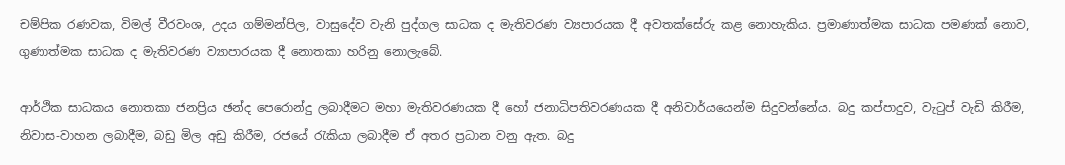චම්පික රණවක, විමල් වීරවංශ, උදය ගම්මන්පිල, වාසුදේව වැනි පුද්ගල සාධක ද මැතිවරණ ව්‍යපාරයක දී අවතක්සේරු කළ නොහැකිය. ප්‍රමාණාත්මක සාධක පමණක් නොව, ගුණාත්මක සාධක ද මැතිවරණ ව්‍යාපාරයක දී නොතකා හරිනු නොලැබේ.

ආර්ථික සාධකය නොතකා ජනප්‍රිය ඡන්ද පෙරොන්දු ලබාදීමට මහා මැතිවරණයක දී හෝ ජනාධිපතිවරණයක දී අනිවාර්යයෙන්ම සිදුවන්නේය. බදු කප්පාදුව, වැටුප් වැඩි කිරීම, නිවාස-වාහන ලබාදීම, බඩු මිල අඩු කිරීම, රජයේ රැකියා ලබාදීම ඒ අතර ප්‍රධාන වනු ඇත. බදු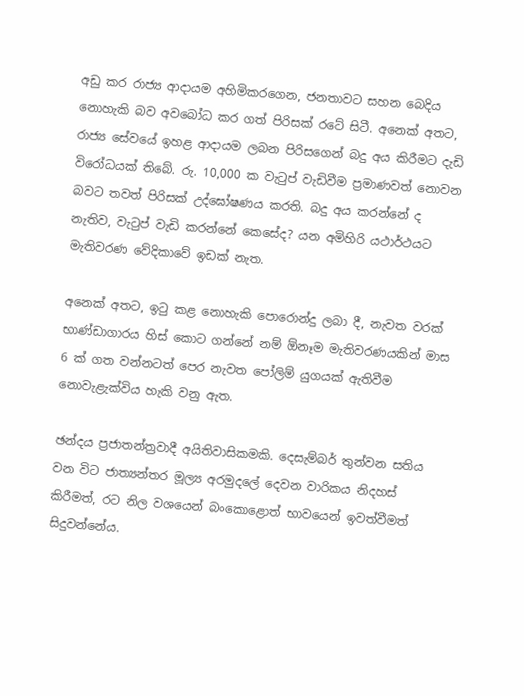අඩු කර රාජ්‍ය ආදායම අහිමිකරගෙන, ජනතාවට සහන බෙදිය නොහැකි බව අවබෝධ කර ගත් පිරිසක් රටේ සිටී. අනෙක් අතට, රාජ්‍ය සේවයේ ඉහළ ආදායම ලබන පිරිසගෙන් බදු අය කිරීමට දැඩි විරෝධයක් තිබේ. රු. 10,000 ක වැටුප් වැඩිවීම ප්‍රමාණවත් නොවන බවට තවත් පිරිසක් උද්ඝෝෂණය කරති. බදු අය කරන්නේ ද නැතිව, වැටුප් වැඩි කරන්නේ කෙසේද? යන අමිහිරි යථාර්ථයට මැතිවරණ වේදිකාවේ ඉඩක් නැත.

අනෙක් අතට, ඉටු කළ නොහැකි පොරොන්දු ලබා දී, නැවත වරක් භාණ්ඩාගාරය හිස් කොට ගන්නේ නම් ඕනෑම මැතිවරණයකින් මාස 6 ක් ගත වන්නටත් පෙර නැවත පෝලිම් යුගයක් ඇතිවීම නොවැළැක්විය හැකි වනු ඇත.

ඡන්දය ප්‍රජාතන්ත්‍රවාදී අයිතිවාසිකමකි. දෙසැම්බර් තුන්වන සතිය වන විට ජාත්‍යන්තර මූල්‍ය අරමුදලේ දෙවන වාරිකය නිදහස් කිරීමත්, රට නිල වශයෙන් බංකොළොත් භාවයෙන් ඉවත්වීමත් සිදුවන්නේය.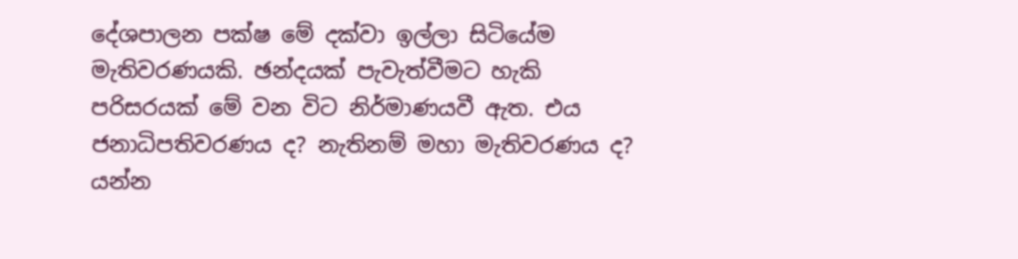දේශපාලන පක්ෂ මේ දක්වා ඉල්ලා සිටියේම මැතිවරණයකි. ඡන්දයක් පැවැත්වීමට හැකි පරිසරයක් මේ වන විට නිර්මාණයවී ඇත. එය ජනාධිපතිවරණය ද? නැතිනම් මහා මැතිවරණය ද? යන්න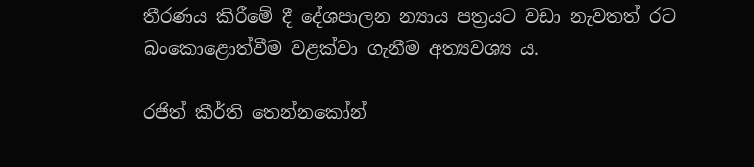තීරණය කිරීමේ දී දේශපාලන න්‍යාය පත්‍රයට වඩා නැවතත් රට බංකොළොත්වීම වළක්වා ගැනීම අත්‍යවශ්‍ය ය.

රජිත් කීර්ති තෙන්නකෝන්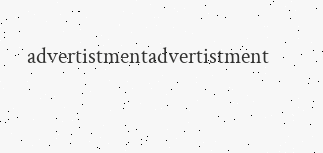advertistmentadvertistment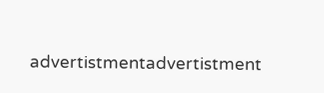advertistmentadvertistment